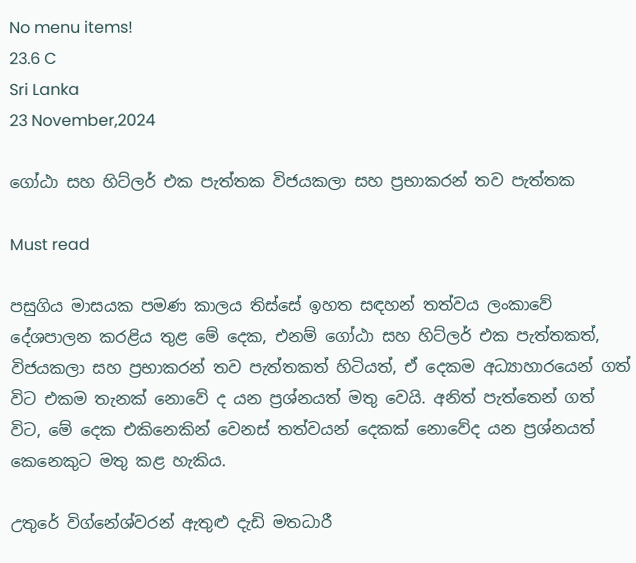No menu items!
23.6 C
Sri Lanka
23 November,2024

ගෝඨා සහ හිට්ලර් එක පැත්තක විජයකලා සහ ප්‍රභාකරන් තව පැත්තක

Must read

පසුගිය මාසයක පමණ කාලය තිස්සේ ඉහත සඳහන් තත්වය ලංකාවේ දේශපාලන කරළිය තුළ මේ දෙක, එනම් ගෝඨා සහ හිට්ලර් එක පැත්තකත්, විජයකලා සහ ප්‍රභාකරන් තව පැත්තකත් හිටියත්, ඒ දෙකම අධ්‍යාහාරයෙන් ගත් විට එකම තැනක් නොවේ ද යන ප්‍රශ්නයත් මතු වෙයි. අනිත් පැත්තෙන් ගත් විට, මේ දෙක එකිනෙකින් වෙනස් තත්වයන් දෙකක් නොවේද යන ප්‍රශ්නයත් කෙනෙකුට මතු කළ හැකිය.

උතුරේ විග්නේශ්වරන් ඇතුළු දැඩි මතධාරී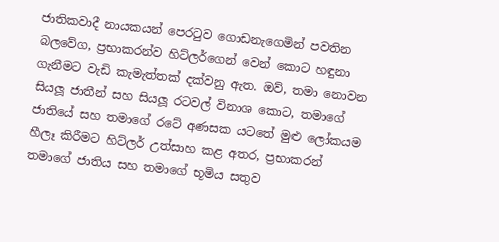ජාතිකවාදී නායකයන් පෙරටුව ගොඩනැගෙමින් පවතින බලවේග, ප්‍රභාකරන්ව හිට්ලර්ගෙන් වෙන් කොට හඳුනා ගැනීමට වැඩි කැමැත්තක් දක්වනු ඇත. ඔව්, තමා නොවන සියලූ ජාතීන් සහ සියලූ රටවල් විනාශ කොට, තමාගේ ජාතියේ සහ තමාගේ රටේ අණසක යටතේ මුළු ලෝකයම හීලෑ කිරීමට හිට්ලර් උත්සාහ කළ අතර, ප්‍රභාකරන් තමාගේ ජාතිය සහ තමාගේ භූමිය සතුව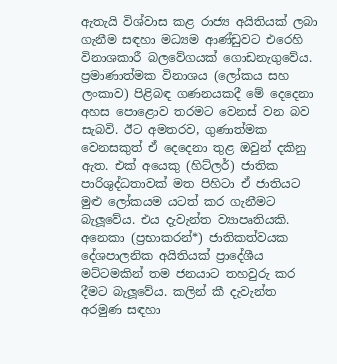ඇතැයි විශ්වාස කළ රාජ්‍ය අයිතියක් ලබා ගැනීම සඳහා මධ්‍යම ආණ්ඩුවට එරෙහි විනාශකාරී බලවේගයක් ගොඩනැගුවේය. ප්‍රමාණාත්මක විනාශය (ලෝකය සහ ලංකාව) පිළිබඳ ගණනයකදී මේ දෙදෙනා අහස පොළොව තරමට වෙනස් වන බව සැබවි. ඊට අමතරව, ගුණාත්මක වෙනසකුත් ඒ දෙදෙනා තුළ ඔවුන් දකිනු ඇත. එක් අයෙකු (හිට්ලර්) ජාතික පාරිශුද්ධතාවක් මත පිහිටා ඒ ජාතියට මුළු ලෝකයම යටත් කර ගැනීමට බැලූවේය. එය දැවැන්ත ව්‍යාපෘතියකි. අනෙකා (ප්‍රභාකරන්*) ජාතිකත්වයක දේශපාලනික අයිතියක් ප්‍රාදේශීය මට්ටමකින් තම ජනයාට තහවුරු කර දීමට බැලූවේය. කලින් කී දැවැන්ත අරමුණ සඳහා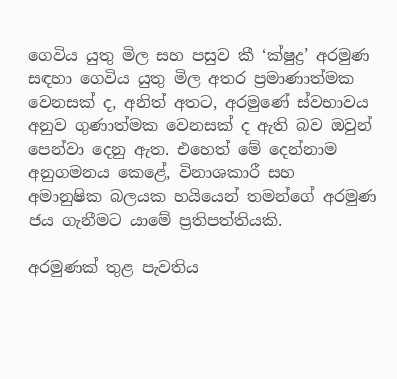ගෙවිය යුතු මිල සහ පසුව කී ‘ක්ෂුද්‍ර’ අරමුණ සඳහා ගෙවිය යුතු මිල අතර ප්‍රමාණාත්මක වෙනසක් ද, අනිත් අතට, අරමුණේ ස්වභාවය අනුව ගුණාත්මක වෙනසක් ද ඇති බව ඔවුන් පෙන්වා දෙනු ඇත. එහෙත් මේ දෙන්නාම අනුගමනය කෙළේ, විනාශකාරී සහ අමානුෂික බලයක හයියෙන් තමන්ගේ අරමුණ ජය ගැනීමට යාමේ ප්‍රතිපත්තියකි.

අරමුණක් තුළ පැවතිය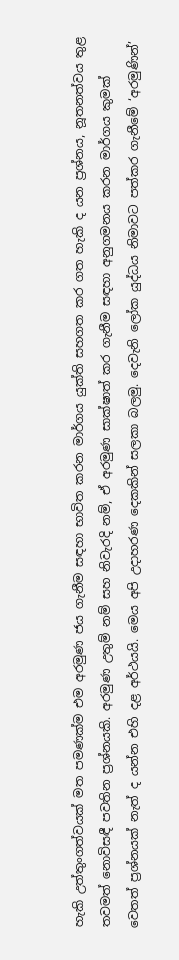හැකි උත්තුංගත්වයක් මත පමණක්ම එම අරමුණ ජය ගැනීම සඳහා භාවිත කරන මාර්ගය යුක්ති සහගත කර ගත හැකි ද යන ප්‍රශ්නය, නූතනත්වය තුළ තවමත් නොවිසඳී පවතින ප්‍රශ්නයකි. අරමුණ උතුම් නම් සහ නිවැරදි නම්, ඒ අරමුණ සාක්ෂාත් කර ගැනීම සඳහා අනුගමනය කරන මාර්ගය කුමක් වෙතත් ප්‍රශ්නයක් නැත් ද යන්න එහි දළ අර්ථයයි. මෙය අපි උදාහරණ දෙකකින් සලකා බලමු. දෙවැනි ලෝක යුද්ධය නිමාවට පත්කර ගැනීමේ ‘අරමුණින්’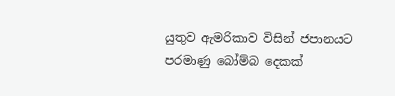යුතුව ඇමරිකාව විසින් ජපානයට පරමාණු බෝම්බ දෙකක්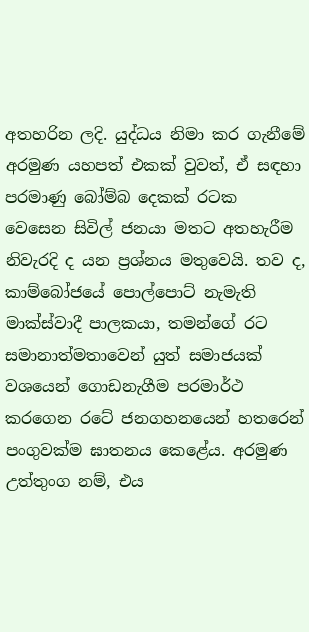අතහරින ලදි. යුද්ධය නිමා කර ගැනීමේ අරමුණ යහපත් එකක් වුවත්, ඒ සඳහා පරමාණු බෝම්බ දෙකක් රටක වෙසෙන සිවිල් ජනයා මතට අතහැරීම නිවැරදි ද යන ප්‍රශ්නය මතුවෙයි. තව ද, කාම්බෝජයේ පොල්පොට් නැමැති මාක්ස්වාදී පාලකයා, තමන්ගේ රට සමානාත්මතාවෙන් යුත් සමාජයක් වශයෙන් ගොඩනැගීම පරමාර්ථ කරගෙන රටේ ජනගහනයෙන් හතරෙන් පංගුවක්ම ඝාතනය කෙළේය. අරමුණ උත්තුංග නම්, එය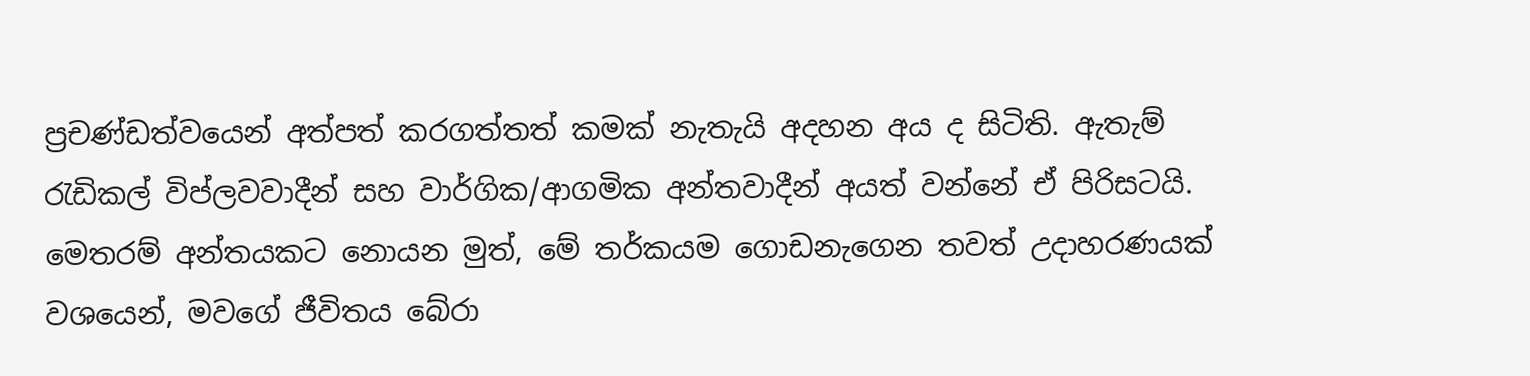ප්‍රචණ්ඩත්වයෙන් අත්පත් කරගත්තත් කමක් නැතැයි අදහන අය ද සිටිති. ඇතැම් රැඩිකල් විප්ලවවාදීන් සහ වාර්ගික/ආගමික අන්තවාදීන් අයත් වන්නේ ඒ පිරිසටයි. මෙතරම් අන්තයකට නොයන මුත්, මේ තර්කයම ගොඩනැගෙන තවත් උදාහරණයක් වශයෙන්, මවගේ ජීවිතය බේරා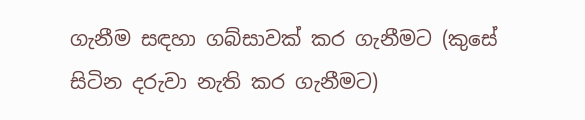ගැනීම සඳහා ගබ්සාවක් කර ගැනීමට (කුසේ සිටින දරුවා නැති කර ගැනීමට)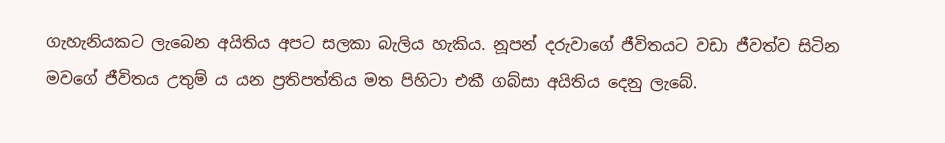ගැහැනියකට ලැබෙන අයිතිය අපට සලකා බැලිය හැකිය. නූපන් දරුවාගේ ජීවිතයට වඩා ජීවත්ව සිටින මවගේ ජීවිතය උතුම් ය යන ප්‍රතිපත්තිය මත පිහිටා එකී ගබ්සා අයිතිය දෙනු ලැබේ.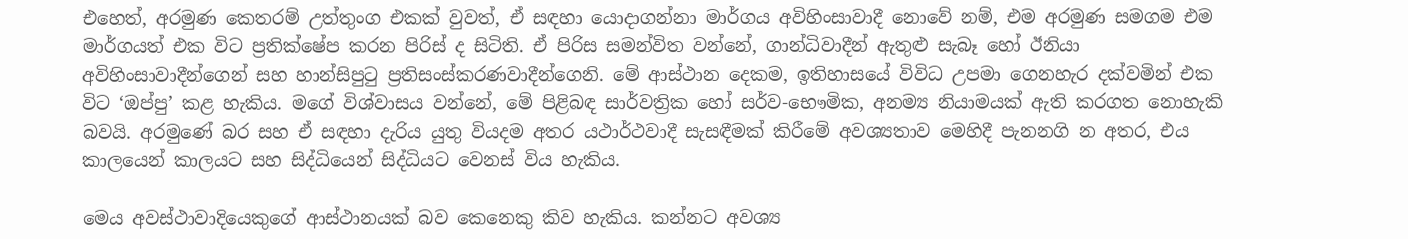එහෙත්, අරමුණ කෙතරම් උත්තුංග එකක් වුවත්, ඒ සඳහා යොදාගන්නා මාර්ගය අවිහිංසාවාදී නොවේ නම්, එම අරමුණ සමගම එම මාර්ගයත් එක විට ප්‍රතික්ෂේප කරන පිරිස් ද සිටිති. ඒ පිරිස සමන්විත වන්නේ, ගාන්ධිවාදීන් ඇතුළු සැබෑ හෝ ඊනියා අවිහිංසාවාදීන්ගෙන් සහ හාන්සිපුටු ප්‍රතිසංස්කරණවාදීන්ගෙනි. මේ ආස්ථාන දෙකම, ඉතිහාසයේ විවිධ උපමා ගෙනහැර දක්වමින් එක විට ‘ඔප්පු’ කළ හැකිය. මගේ විශ්වාසය වන්නේ, මේ පිළිබඳ සාර්වත්‍රික හෝ සර්ව-භෞමික, අනම්‍ය නියාමයක් ඇති කරගත නොහැකි බවයි. අරමුණේ බර සහ ඒ සඳහා දැරිය යුතු වියදම අතර යථාර්ථවාදී සැසඳීමක් කිරීමේ අවශ්‍යතාව මෙහිදී පැනනගි න අතර, එය කාලයෙන් කාලයට සහ සිද්ධියෙන් සිද්ධියට වෙනස් විය හැකිය.

මෙය අවස්ථාවාදියෙකුගේ ආස්ථානයක් බව කෙනෙකු කිව හැකිය. කන්නට අවශ්‍ය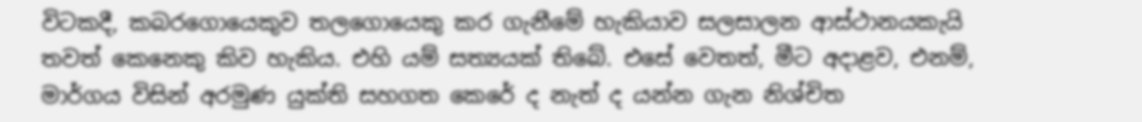විටකදී, කබරගොයෙකුව තලගොයෙකු කර ගැනීමේ හැකියාව සලසාලන ආස්ථානයකැයි තවත් කෙනෙකු කිව හැකිය. එහි යම් සත්‍යයක් තිබේ. එසේ වෙතත්, මීට අදාළව, එනම්, මාර්ගය විසින් අරමුණ යුක්ති සහගත කෙරේ ද නැත් ද යන්න ගැන නිශ්චිත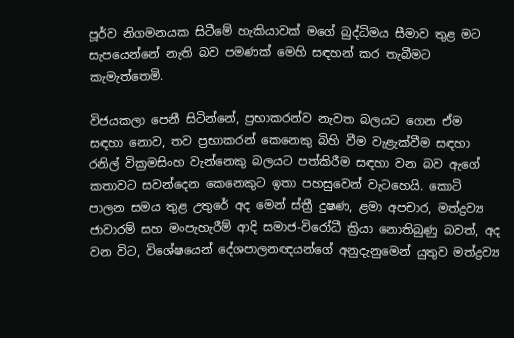පූර්ව නිගමනයක සිටීමේ හැකියාවක් මගේ බුද්ධිමය සීමාව තුළ මට සැපයෙන්නේ නැති බව පමණක් මෙහි සඳහන් කර තැබීමට කැමැත්තෙමි.

විජයකලා පෙනී සිටින්නේ, ප්‍රභාකරන්ව නැවත බලයට ගෙන ඒම සඳහා නොව, තව ප්‍රභාකරන් කෙනෙකු බිහි වීම වැළැක්වීම සඳහා රනිල් වික්‍රමසිංහ වැන්නෙකු බලයට පත්කිරීම සඳහා වන බව ඇගේ කතාවට සවන්දෙන කෙනෙකුට ඉතා පහසුවෙන් වැටහෙයි. කොටි පාලන සමය තුළ උතුරේ අද මෙන් ස්ත්‍රී දුෂණ, ළමා අපචාර, මත්ද්‍රව්‍ය ජාවාරම් සහ මංපැහැරීම් ආදි සමාජ-විරෝධී ක්‍රියා නොතිබුණු බවත්, අද වන විට, විශේෂයෙන් දේශපාලනඥයන්ගේ අනුදැනුමෙන් යුතුව මත්ද්‍රව්‍ය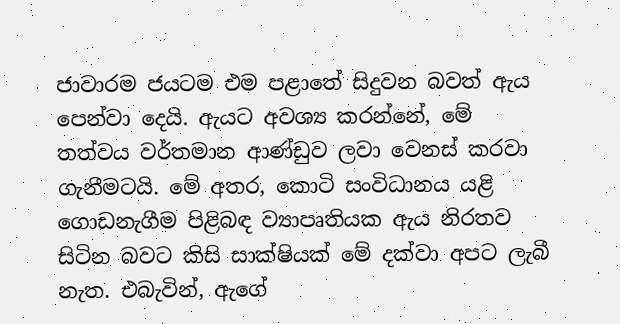ජාවාරම ජයටම එම පළාතේ සිදුවන බවත් ඇය පෙන්වා දෙයි. ඇයට අවශ්‍ය කරන්නේ, මේ තත්වය වර්තමාන ආණ්ඩුව ලවා වෙනස් කරවා ගැනීමටයි. මේ අතර, කොටි සංවිධානය යළි ගොඩනැගීම පිළිබඳ ව්‍යාපෘතියක ඇය නිරතව සිටින බවට කිසි සාක්ෂියක් මේ දක්වා අපට ලැබී නැත. එබැවින්, ඇගේ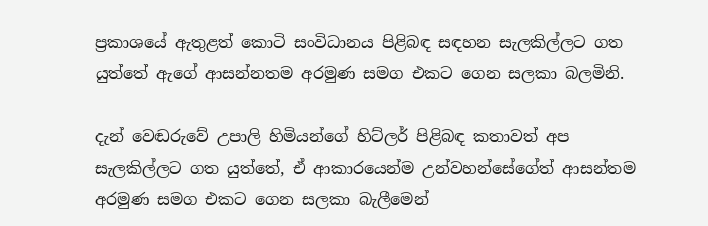ප්‍රකාශයේ ඇතුළත් කොටි සංවිධානය පිළිබඳ සඳහන සැලකිල්ලට ගත යුත්තේ ඇගේ ආසන්නතම අරමුණ සමග එකට ගෙන සලකා බලමිනි.

දැන් වෙඬරුවේ උපාලි හිමියන්ගේ හිට්ලර් පිළිබඳ කතාවත් අප සැලකිල්ලට ගත යුත්තේ, ඒ ආකාරයෙන්ම උන්වහන්සේගේත් ආසන්තම අරමුණ සමග එකට ගෙන සලකා බැලීමෙන්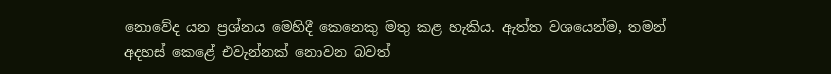නොවේද යන ප්‍රශ්නය මෙහිදී කෙනෙකු මතු කළ හැකිය. ඇත්ත වශයෙන්ම, තමන් අදහස් කෙළේ එවැන්නක් නොවන බවත්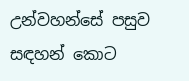උන්වහන්සේ පසුව සඳහන් කොට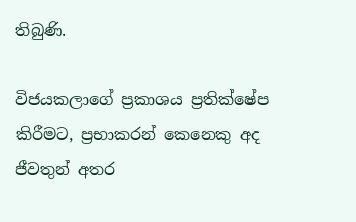තිබුණි.

විජයකලාගේ ප්‍රකාශය ප්‍රතික්ෂේප කිරීමට, ප්‍රභාකරන් කෙනෙකු අද ජීවතුන් අතර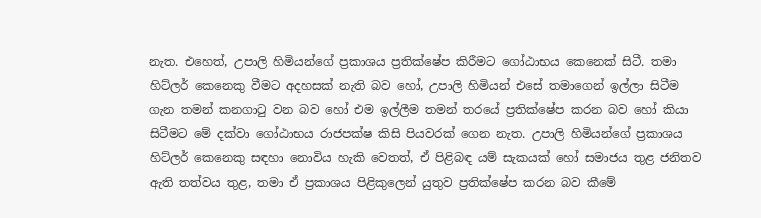නැත. එහෙත්, උපාලි හිමියන්ගේ ප්‍රකාශය ප්‍රතික්ෂේප කිරීමට ගෝඨාභය කෙනෙක් සිටී. තමා හිට්ලර් කෙනෙකු වීමට අදහසක් නැති බව හෝ, උපාලි හිමියන් එසේ තමාගෙන් ඉල්ලා සිටීම ගැන තමන් කනගාටු වන බව හෝ එම ඉල්ලීම තමන් තරයේ ප්‍රතික්ෂේප කරන බව හෝ කියා සිටීමට මේ දක්වා ගෝඨාභය රාජපක්ෂ කිසි පියවරක් ගෙන නැත. උපාලි හිමියන්ගේ ප්‍රකාශය හිට්ලර් කෙනෙකු සඳහා නොවිය හැකි වෙතත්, ඒ පිළිබඳ යම් සැකයක් හෝ සමාජය තුළ ජනිතව ඇති තත්වය තුළ, තමා ඒ ප්‍රකාශය පිළිකුලෙන් යුතුව ප්‍රතික්ෂේප කරන බව කීමේ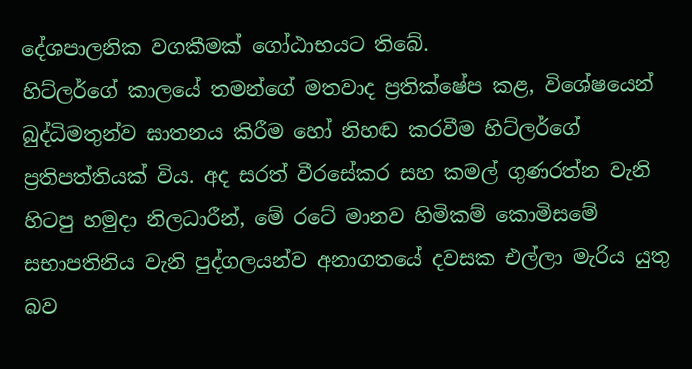දේශපාලනික වගකීමක් ගෝඨාභයට තිබේ.
හිට්ලර්ගේ කාලයේ තමන්ගේ මතවාද ප්‍රතික්ෂේප කළ, විශේෂයෙන් බුද්ධිමතුන්ව ඝාතනය කිරීම හෝ නිහඬ කරවීම හිට්ලර්ගේ ප්‍රතිපත්තියක් විය. අද සරත් වීරසේකර සහ කමල් ගුණරත්න වැනි හිටපු හමුදා නිලධාරීන්, මේ රටේ මානව හිමිකම් කොමිසමේ සභාපතිනිය වැනි පුද්ගලයන්ව අනාගතයේ දවසක එල්ලා මැරිය යුතු බව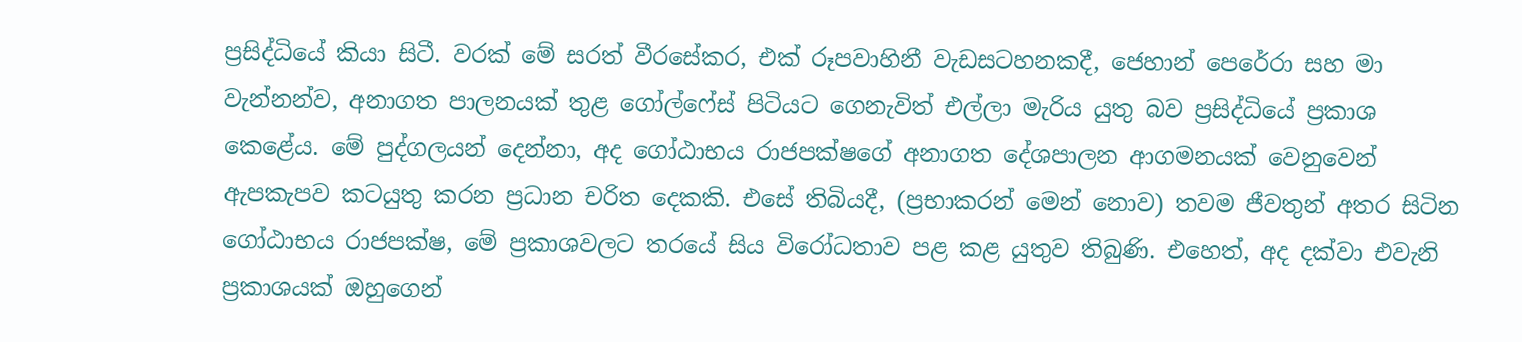ප්‍රසිද්ධියේ කියා සිටී. වරක් මේ සරත් වීරසේකර, එක් රූපවාහිනී වැඩසටහනකදී, ජෙහාන් පෙරේරා සහ මා වැන්නන්ව, අනාගත පාලනයක් තුළ ගෝල්ෆේස් පිටියට ගෙනැවිත් එල්ලා මැරිය යුතු බව ප්‍රසිද්ධියේ ප්‍රකාශ කෙළේය. මේ පුද්ගලයන් දෙන්නා, අද ගෝඨාභය රාජපක්ෂගේ අනාගත දේශපාලන ආගමනයක් වෙනුවෙන් ඇපකැපව කටයුතු කරන ප්‍රධාන චරිත දෙකකි. එසේ තිබියදී, (ප්‍රභාකරන් මෙන් නොව) තවම ජීවතුන් අතර සිටින ගෝඨාභය රාජපක්ෂ, මේ ප්‍රකාශවලට තරයේ සිය විරෝධතාව පළ කළ යුතුව තිබුණි. එහෙත්, අද දක්වා එවැනි ප්‍රකාශයක් ඔහුගෙන්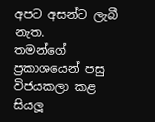අපට අසන්ට ලැබී නැත.
තමන්ගේ ප්‍රකාශයෙන් පසු විජයකලා කළ සියලූ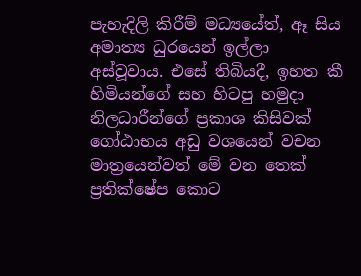පැහැදිලි කිරීම් මධ්‍යයේත්, ඈ සිය අමාත්‍ය ධුරයෙන් ඉල්ලා අස්වූවාය. එසේ තිබියදී, ඉහත කී හිමියන්ගේ සහ හිටපු හමුදා නිලධාරීන්ගේ ප්‍රකාශ කිසිවක් ගෝඨාභය අඩු වශයෙන් වචන මාත්‍රයෙන්වත් මේ වන තෙක් ප්‍රතික්ෂේප කොට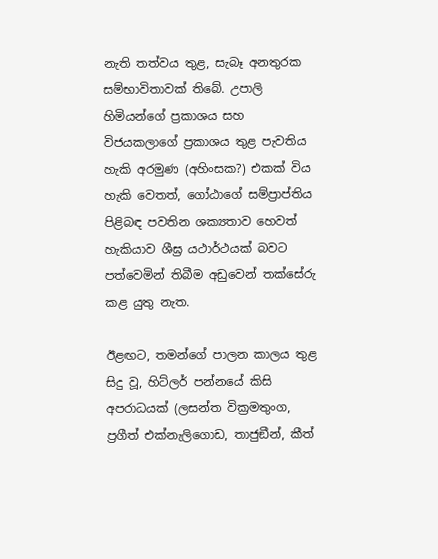නැති තත්වය තුළ, සැබෑ අනතුරක සම්භාවිතාවක් තිබේ. උපාලි හිමියන්ගේ ප්‍රකාශය සහ විජයකලාගේ ප්‍රකාශය තුළ පැවතිය හැකි අරමුණ (අහිංසක?) එකක් විය හැකි වෙතත්, ගෝඨාගේ සම්ප්‍රාප්තිය පිළිබඳ පවතින ශක්‍යතාව හෙවත් හැකියාව ශීඝ්‍ර යථාර්ථයක් බවට පත්වෙමින් තිබීම අඩුවෙන් තක්සේරු කළ යුතු නැත.

ඊළඟට, තමන්ගේ පාලන කාලය තුළ සිදු වූ, හිට්ලර් පන්නයේ කිසි අපරාධයක් (ලසන්ත වික්‍රමතුංග, ප්‍රගීත් එක්නැලිගොඩ, තාජුඞීන්, කීත්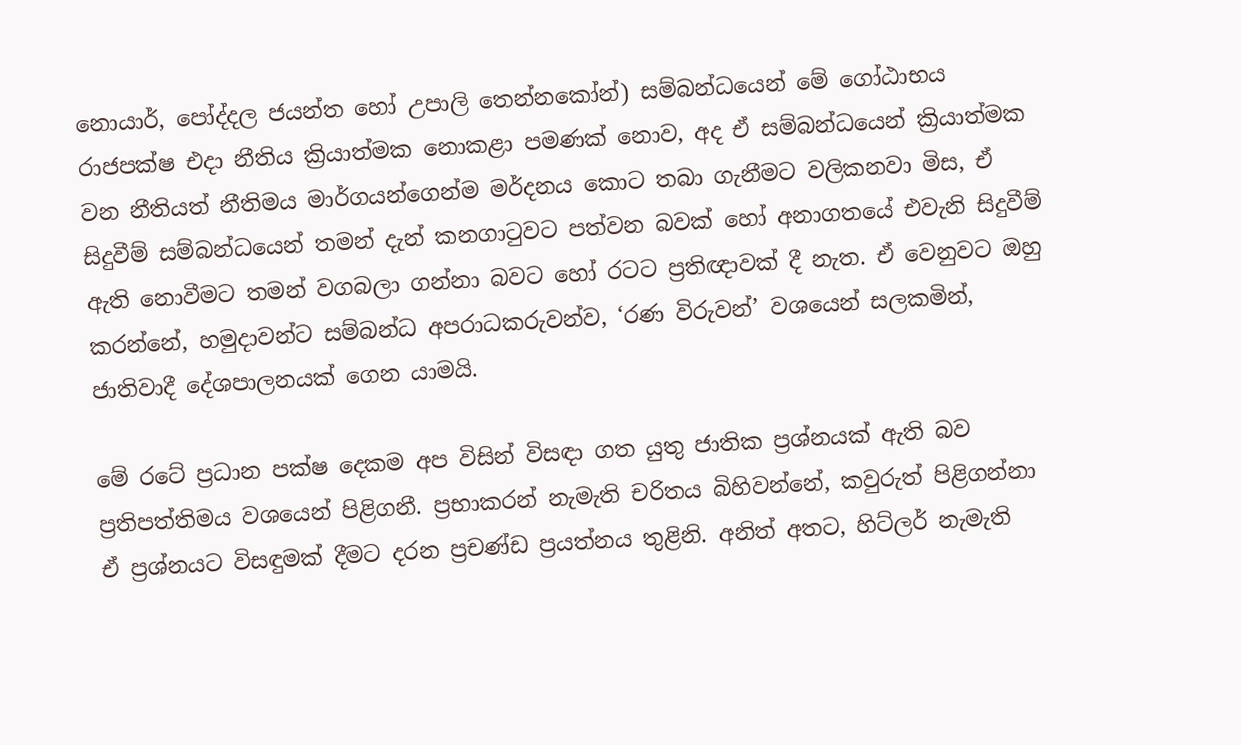නොයාර්, පෝද්දල ජයන්ත හෝ උපාලි තෙන්නකෝන්) සම්බන්ධයෙන් මේ ගෝඨාභය රාජපක්ෂ එදා නීතිය ක්‍රියාත්මක නොකළා පමණක් නොව, අද ඒ සම්බන්ධයෙන් ක්‍රියාත්මක වන නීතියත් නීතිමය මාර්ගයන්ගෙන්ම මර්දනය කොට තබා ගැනීමට වලිකනවා මිස, ඒ සිදුවීම් සම්බන්ධයෙන් තමන් දැන් කනගාටුවට පත්වන බවක් හෝ අනාගතයේ එවැනි සිදුවීම් ඇති නොවීමට තමන් වගබලා ගන්නා බවට හෝ රටට ප්‍රතිඥාවක් දී නැත. ඒ වෙනුවට ඔහු කරන්නේ, හමුදාවන්ට සම්බන්ධ අපරාධකරුවන්ව, ‘රණ විරුවන්’ වශයෙන් සලකමින්, ජාතිවාදී දේශපාලනයක් ගෙන යාමයි.

මේ රටේ ප්‍රධාන පක්ෂ දෙකම අප විසින් විසඳා ගත යුතු ජාතික ප්‍රශ්නයක් ඇති බව ප්‍රතිපත්තිමය වශයෙන් පිළිගනී. ප්‍රභාකරන් නැමැති චරිතය බිහිවන්නේ, කවුරුත් පිළිගන්නා ඒ ප්‍රශ්නයට විසඳුමක් දීමට දරන ප්‍රචණ්ඩ ප්‍රයත්නය තුළිනි. අනිත් අතට, හිට්ලර් නැමැති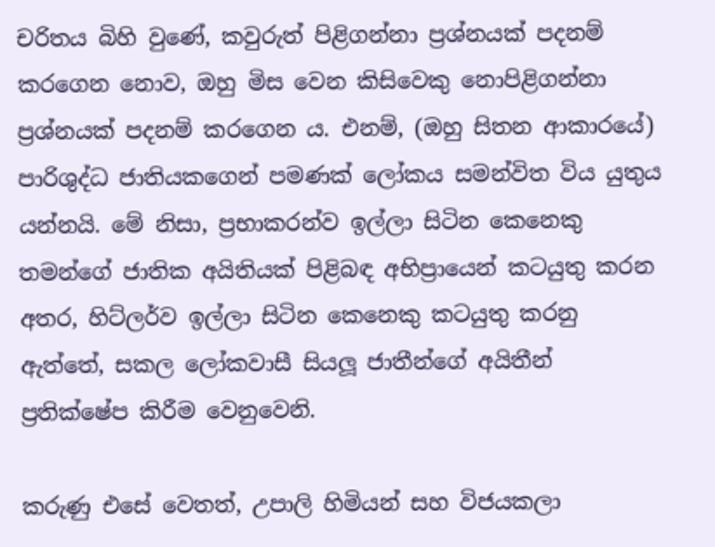චරිතය බිහි වුණේ, කවුරුත් පිළිගන්නා ප්‍රශ්නයක් පදනම් කරගෙන නොව, ඔහු මිස වෙන කිසිවෙකු නොපිළිගන්නා ප්‍රශ්නයක් පදනම් කරගෙන ය. එනම්, (ඔහු සිතන ආකාරයේ) පාරිශුද්ධ ජාතියකගෙන් පමණක් ලෝකය සමන්විත විය යුතුය යන්නයි. මේ නිසා, ප්‍රභාකරන්ව ඉල්ලා සිටින කෙනෙකු තමන්ගේ ජාතික අයිතියක් පිළිබඳ අභිප්‍රායෙන් කටයුතු කරන අතර, හිට්ලර්ව ඉල්ලා සිටින කෙනෙකු කටයුතු කරනු ඇත්තේ, සකල ලෝකවාසී සියලූ ජාතීන්ගේ අයිතීන් ප්‍රතික්ෂේප කිරීම වෙනුවෙනි.

කරුණු එසේ වෙතත්, උපාලි හිමියන් සහ විජයකලා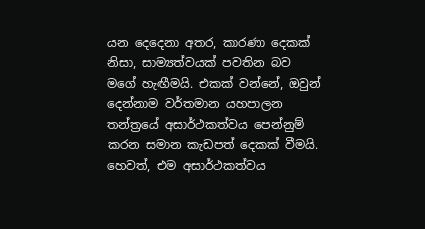යන දෙදෙනා අතර, කාරණා දෙකක් නිසා, සාම්‍යත්වයක් පවතින බව මගේ හැඟීමයි. එකක් වන්නේ, ඔවුන් දෙන්නාම වර්තමාන යහපාලන තන්ත්‍රයේ අසාර්ථකත්වය පෙන්නුම් කරන සමාන කැඩපත් දෙකක් වීමයි. හෙවත්, එම අසාර්ථකත්වය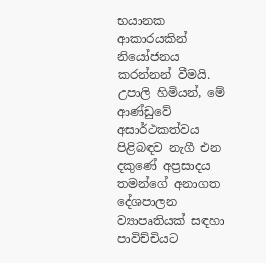භයානක ආකාරයකින් නියෝජනය කරන්නන් වීමයි. උපාලි හිමියන්, මේ ආණ්ඩුවේ අසාර්ථකත්වය පිළිබඳව නැගී එන දකුණේ අප්‍රසාදය තමන්ගේ අනාගත දේශපාලන ව්‍යාපෘතියක් සඳහා පාවිච්චියට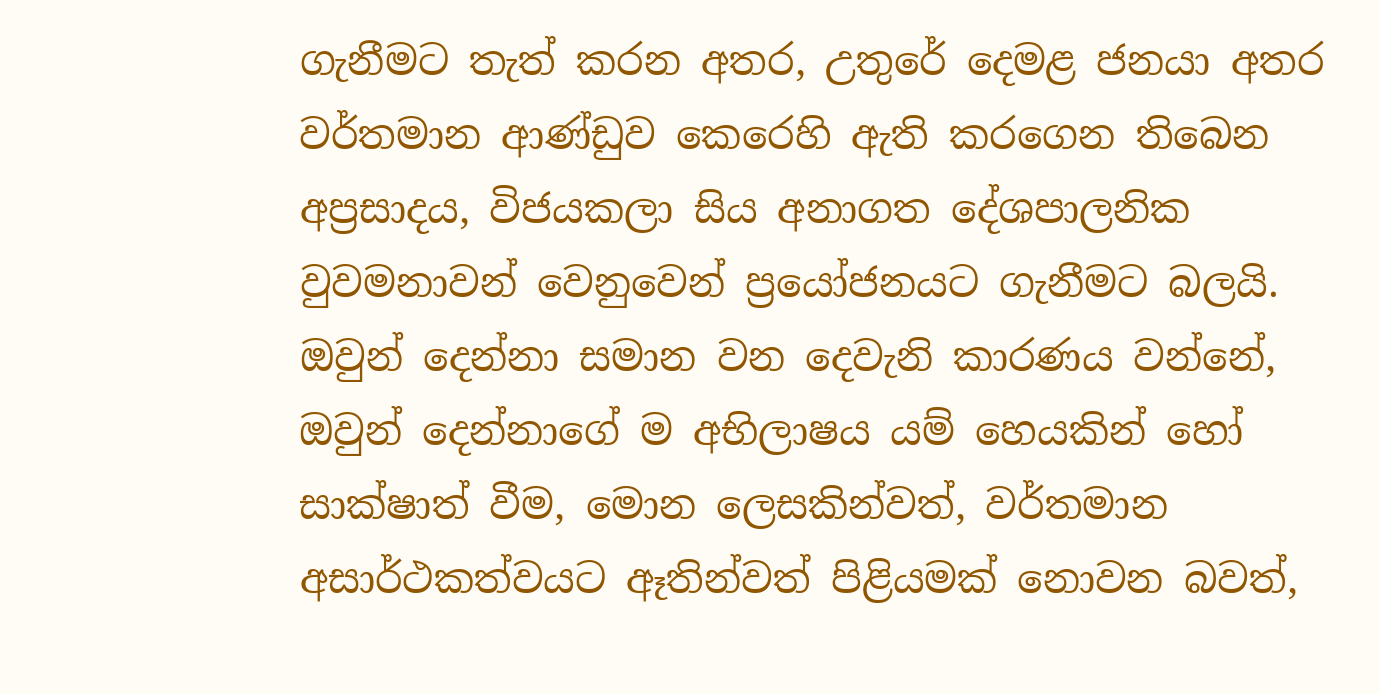ගැනීමට තැත් කරන අතර, උතුරේ දෙමළ ජනයා අතර වර්තමාන ආණ්ඩුව කෙරෙහි ඇති කරගෙන තිබෙන අප්‍රසාදය, විජයකලා සිය අනාගත දේශපාලනික වුවමනාවන් වෙනුවෙන් ප්‍රයෝජනයට ගැනීමට බලයි. ඔවුන් දෙන්නා සමාන වන දෙවැනි කාරණය වන්නේ, ඔවුන් දෙන්නාගේ ම අභිලාෂය යම් හෙයකින් හෝ සාක්ෂාත් වීම, මොන ලෙසකින්වත්, වර්තමාන අසාර්ථකත්වයට ඈතින්වත් පිළියමක් නොවන බවත්,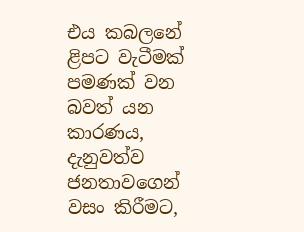එය කබලනේ ළිපට වැටීමක් පමණක් වන බවත් යන කාරණය, දැනුවත්ව ජනතාවගෙන් වසං කිරීමට,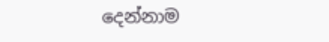දෙන්නාම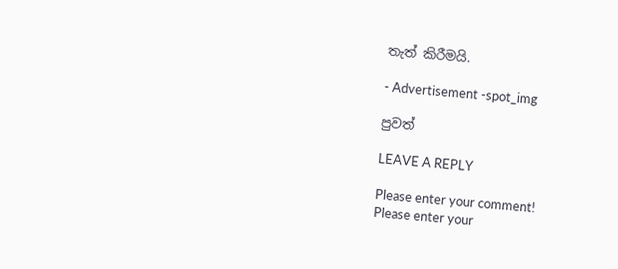තැත් කිරීමයි.

- Advertisement -spot_img

පුවත්

LEAVE A REPLY

Please enter your comment!
Please enter your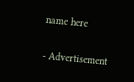name here

- Advertisement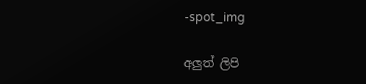-spot_img

අලුත් ලිපි